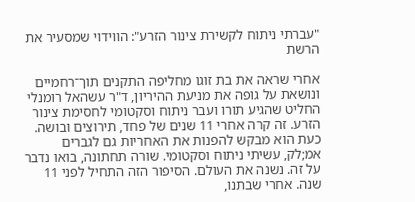"עברתי ניתוח לקשירת צינור הזרע": הווידוי שמסעיר את הרשת

אחרי שראה את בת זוגו מחליפה התקנים תוך־רחמיים ונושאת על גופה את מניעת ההיריון, ד"ר עשהאל רומנלי החליט שהגיע תורו ועבר ניתוח וסקטומי לחסימת צינור הזרע. זה קרה אחרי 11 שנים של פחד, תירוצים ובושה. כעת הוא מבקש להפנות את האחריות גם לגברים
אמ;לק, עשיתי ניתוח וסקטומי. שורה תחתונה, בואו נדבר על זה. נשנה את העולם. הסיפור הזה התחיל לפני 11 שנה. אחרי שבתנו,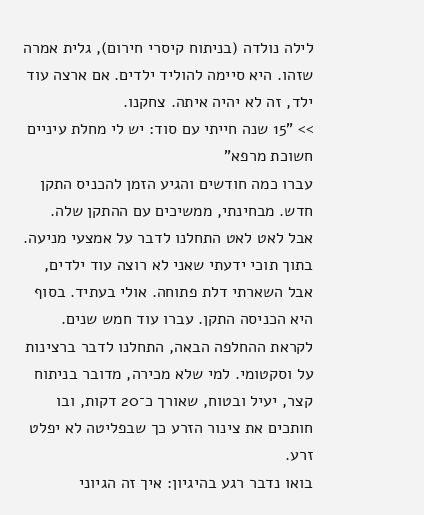לילה נולדה (בניתוח קיסרי חירום), גלית אמרה שזהו. היא סיימה להוליד ילדים. אם ארצה עוד ילד, זה לא יהיה איתה. צחקנו.
>> "15 שנה חייתי עם סוד: יש לי מחלת עיניים חשוכת מרפא"
עברו כמה חודשים והגיע הזמן להכניס התקן חדש. מבחינתי, ממשיכים עם ההתקן שלה. אבל לאט לאט התחלנו לדבר על אמצעי מניעה. בתוך תוכי ידעתי שאני לא רוצה עוד ילדים, אבל השארתי דלת פתוחה. אולי בעתיד. בסוף היא הכניסה התקן. עברו עוד חמש שנים. לקראת ההחלפה הבאה, התחלנו לדבר ברצינות על וסקטומי. למי שלא מכירה, מדובר בניתוח קצר, יעיל ובטוח, שאורך כ־20 דקות, ובו חותכים את צינור הזרע כך שבפליטה לא יפלט זרע.
בואו נדבר רגע בהיגיון: איך זה הגיוני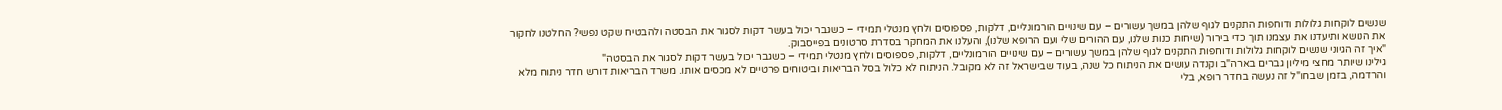שנשים לוקחות גלולות ודוחפות התקנים לגוף שלהן במשך עשורים – עם שינויים הורמונליים, דלקות, פספוסים ולחץ מנטלי תמידי – כשגבר יכול בעשר דקות לסגור את הבסטה ולהבטיח שקט נפשי? החלטנו לחקור את הנושא ותיעדנו את עצמנו תוך כדי בירור (שיחות כנות שלנו, עם ההורים שלי ועם הרופא שלנו), והעלנו את המחקר בסדרת סרטונים בפייסבוק.
"איך זה הגיוני שנשים לוקחות גלולות ודוחפות התקנים לגוף שלהן במשך עשורים – עם שינויים הורמונליים, דלקות, פספוסים ולחץ מנטלי תמידי – כשגבר יכול בעשר דקות לסגור את הבסטה"
גילינו שיותר מחצי מיליון גברים בארה"ב וקנדה עושים את הניתוח כל שנה, בעוד שבישראל זה לא מקובל. הניתוח לא כלול בסל הבריאות וביטוחים פרטיים לא מכסים אותו. משרד הבריאות דורש חדר ניתוח מלא והרדמה, בזמן שבחו"ל זה נעשה בחדר רופא, בלי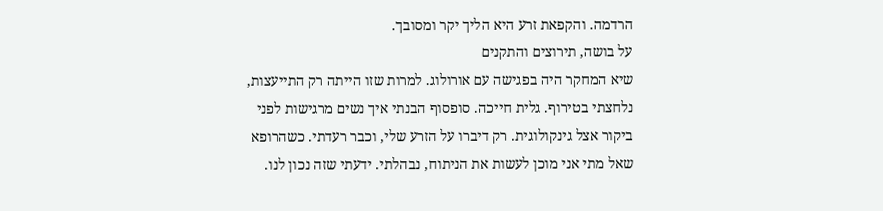הרדמה. והקפאת זרע היא הליך יקר ומסובך.
על בושה, תירוצים והתקנים
שיא המחקר היה בפגישה עם אורולוג. למרות שזו הייתה רק התייעצות, נלחצתי בטירוף. גלית חייכה. סופסוף הבנתי איך נשים מרגישות לפני ביקור אצל גינקולוגית. רק דיברו על הזרע שלי, וכבר רעדתי. כשהרופא שאל מתי אני מוכן לעשות את הניתוח, נבהלתי. ידעתי שזה נכון לנו.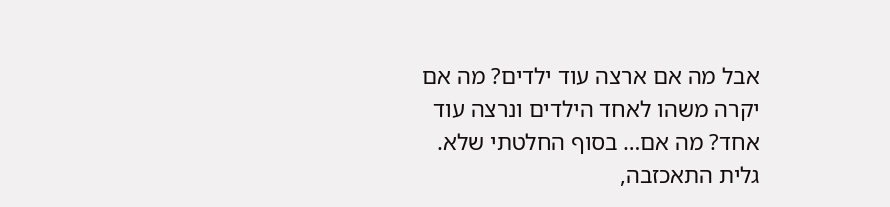אבל מה אם ארצה עוד ילדים? מה אם יקרה משהו לאחד הילדים ונרצה עוד אחד? מה אם… בסוף החלטתי שלא.
גלית התאכזבה,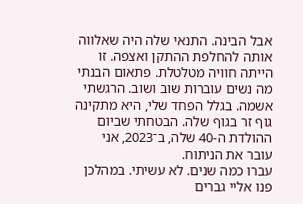אבל הבינה. התנאי שלה היה שאלווה אותה להחלפת ההתקן ואצפה. זו הייתה חוויה מטלטלת. פתאום הבנתי מה נשים עוברות שוב ושוב. הרגשתי אשמה. בגלל הפחד שלי, היא מתקינה גוף זר בגוף שלה. הבטחתי שביום ההולדת ה-40 שלה, ב־2023, אני עובר את הניתוח.
עברו כמה שנים. לא עשיתי. במהלכן פנו אליי גברים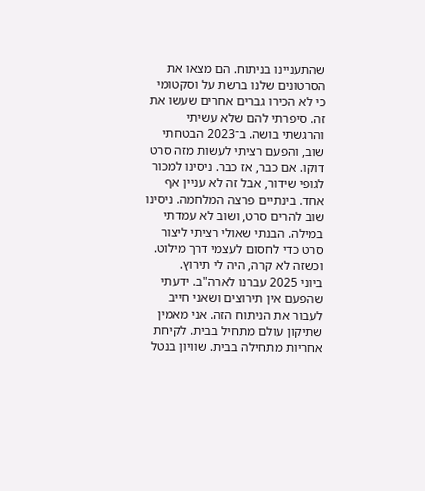שהתעניינו בניתוח. הם מצאו את הסרטונים שלנו ברשת על וסקטומי כי לא הכירו גברים אחרים שעשו את זה. סיפרתי להם שלא עשיתי והרגשתי בושה. ב־2023 הבטחתי שוב, והפעם רציתי לעשות מזה סרט דוקו. אם כבר, אז כבר. ניסינו למכור לגופי שידור, אבל זה לא עניין אף אחד. בינתיים פרצה המלחמה. ניסינו שוב להרים סרט, ושוב לא עמדתי במילה. הבנתי שאולי רציתי ליצור סרט כדי לחסום לעצמי דרך מילוט. וכשזה לא קרה, היה לי תירוץ.
ביוני 2025 עברנו לארה"ב. ידעתי שהפעם אין תירוצים ושאני חייב לעבור את הניתוח הזה. אני מאמין שתיקון עולם מתחיל בבית. לקיחת אחריות מתחילה בבית. שוויון בנטל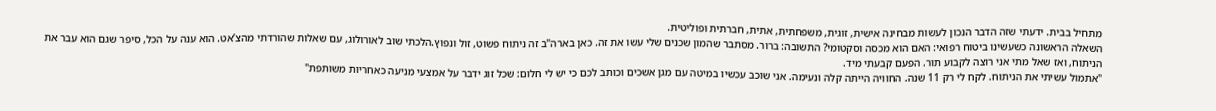מתחיל בבית. ידעתי שזה הדבר הנכון לעשות מבחינה אישית, זוגית, משפחתית, אתית, חברתית ופוליטית.
השאלה הראשונה כשעשינו ביטוח רפואי: האם הוא מכסה וסקטומי? התשובה: ברור. מסתבר שהמון שכנים שלי עשו את זה. כאן בארה"ב זה ניתוח פשוט, זול ונפוץ.הלכתי שוב לאורולוג, עם שאלות שהורדתי מהצ’אט. הוא ענה על הכל, סיפר שגם הוא עבר את הניתוח, ואז שאל מתי אני רוצה לקבוע תור. הפעם קבעתי מיד.
"אתמול עשיתי את הניתוח. לקח לי רק 11 שנה. החוויה הייתה קלה ונעימה. אני שוכב עכשיו במיטה עם מגן אשכים וכותב לכם כי יש לי חלום: שכל זוג ידבר על אמצעי מניעה כאחריות משותפת"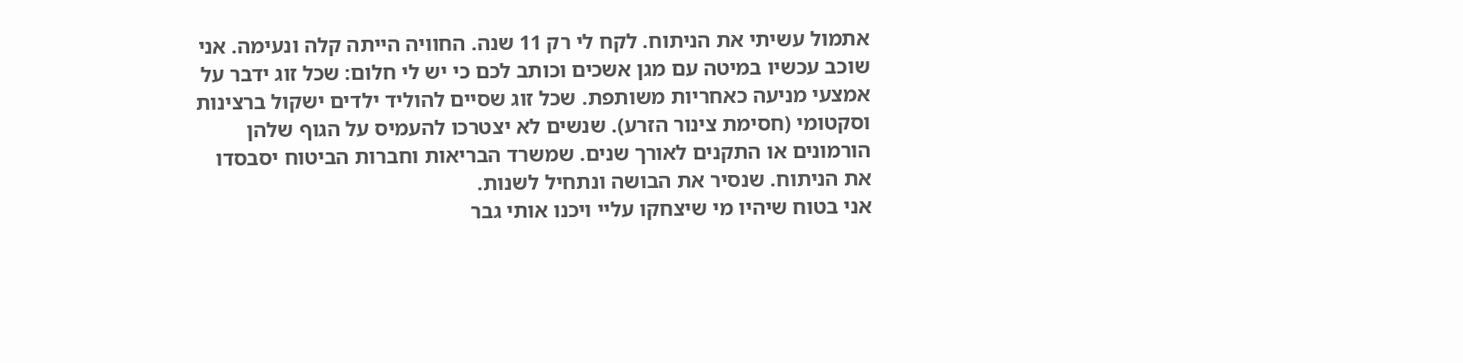אתמול עשיתי את הניתוח. לקח לי רק 11 שנה. החוויה הייתה קלה ונעימה. אני שוכב עכשיו במיטה עם מגן אשכים וכותב לכם כי יש לי חלום: שכל זוג ידבר על אמצעי מניעה כאחריות משותפת. שכל זוג שסיים להוליד ילדים ישקול ברצינות וסקטומי (חסימת צינור הזרע). שנשים לא יצטרכו להעמיס על הגוף שלהן הורמונים או התקנים לאורך שנים. שמשרד הבריאות וחברות הביטוח יסבסדו את הניתוח. שנסיר את הבושה ונתחיל לשנות.
אני בטוח שיהיו מי שיצחקו עליי ויכנו אותי גבר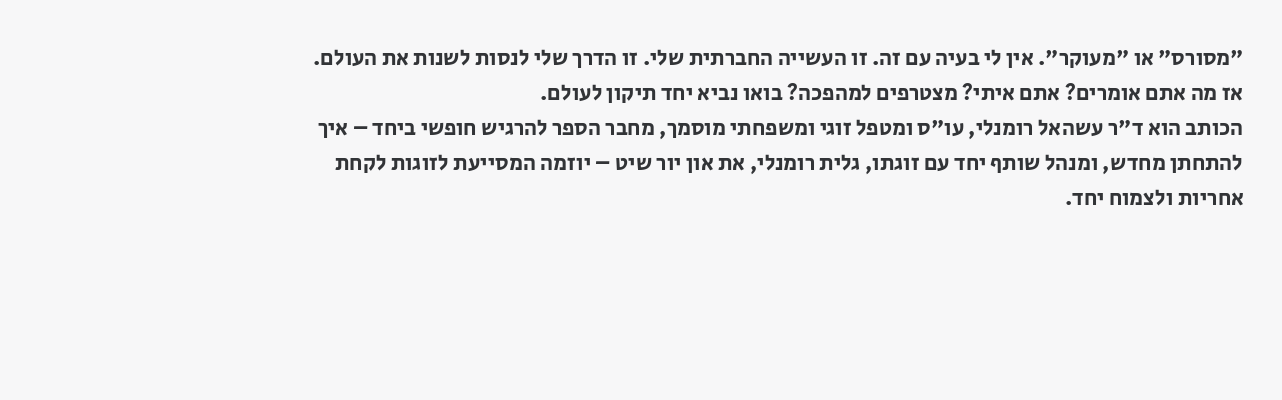"מסורס" או "מעוקר". אין לי בעיה עם זה. זו העשייה החברתית שלי. זו הדרך שלי לנסות לשנות את העולם. אז מה אתם אומרים? אתם איתי? מצטרפים למהפכה? בואו נביא יחד תיקון לעולם.
הכותב הוא ד"ר עשהאל רומנלי, עו"ס ומטפל זוגי ומשפחתי מוסמך, מחבר הספר להרגיש חופשי ביחד – איך להתחתן מחדש, ומנהל שותף יחד עם זוגתו, גלית רומנלי, את און יור שיט – יוזמה המסייעת לזוגות לקחת אחריות ולצמוח יחד.